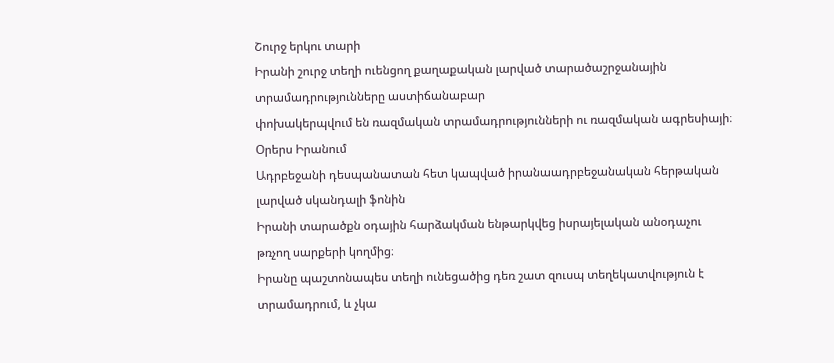Շուրջ երկու տարի
Իրանի շուրջ տեղի ուենցող քաղաքական լարված տարածաշրջանային տրամադրությունները աստիճանաբար
փոխակերպվում են ռազմական տրամադրությունների ու ռազմական ագրեսիայի։ Օրերս Իրանում
Ադրբեջանի դեսպանատան հետ կապված իրանաադրբեջանական հերթական լարված սկանդալի ֆոնին
Իրանի տարածքն օդային հարձակման ենթարկվեց իսրայելական անօդաչու թռչող սարքերի կողմից։
Իրանը պաշտոնապես տեղի ունեցածից դեռ շատ զուսպ տեղեկատվություն է տրամադրում, և չկա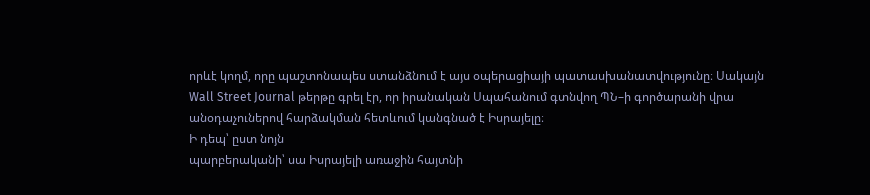որևէ կողմ, որը պաշտոնապես ստանձնում է այս օպերացիայի պատասխանատվությունը։ Սակայն
Wall Street Journal թերթը գրել էր, որ իրանական Սպահանում գտնվող ՊՆ–ի գործարանի վրա
անօդաչուներով հարձակման հետևում կանգնած է Իսրայելը։
Ի դեպ՝ ըստ նոյն
պարբերականի՝ սա Իսրայելի առաջին հայտնի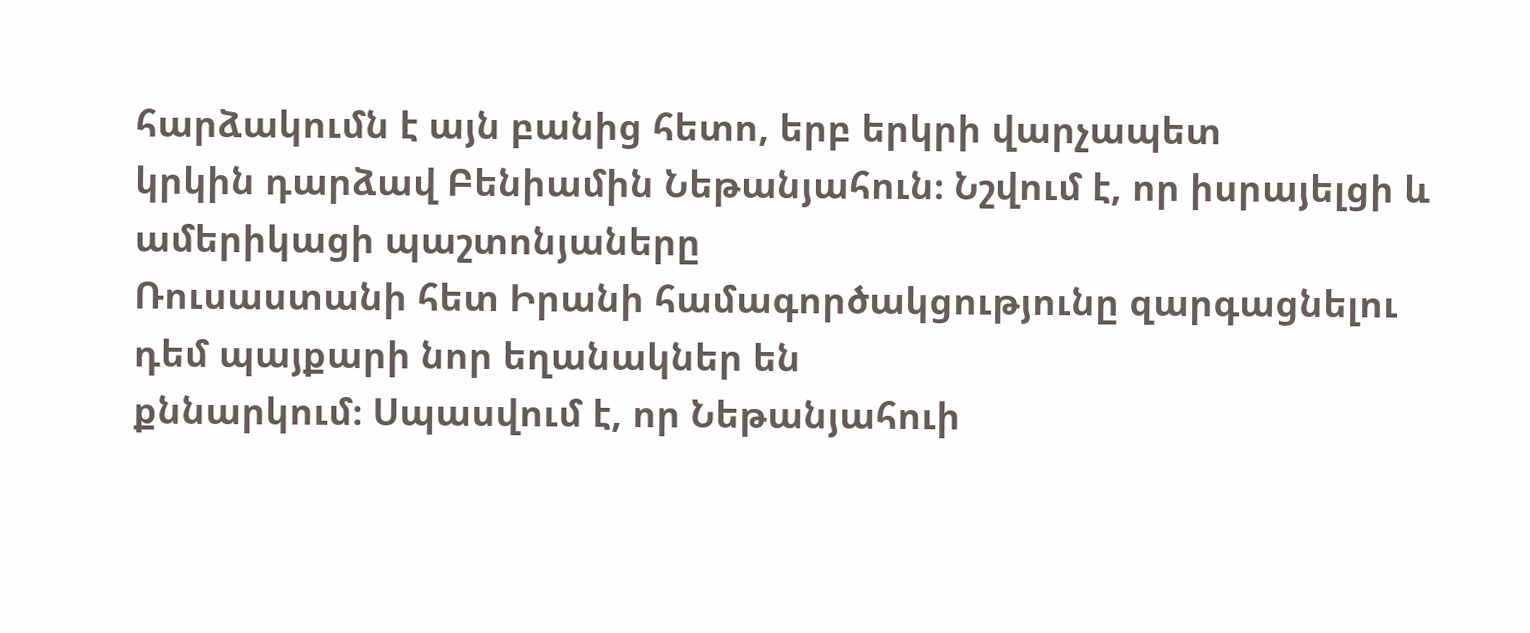հարձակումն է այն բանից հետո, երբ երկրի վարչապետ
կրկին դարձավ Բենիամին Նեթանյահուն։ Նշվում է, որ իսրայելցի և ամերիկացի պաշտոնյաները
Ռուսաստանի հետ Իրանի համագործակցությունը զարգացնելու դեմ պայքարի նոր եղանակներ են
քննարկում։ Սպասվում է, որ Նեթանյահուի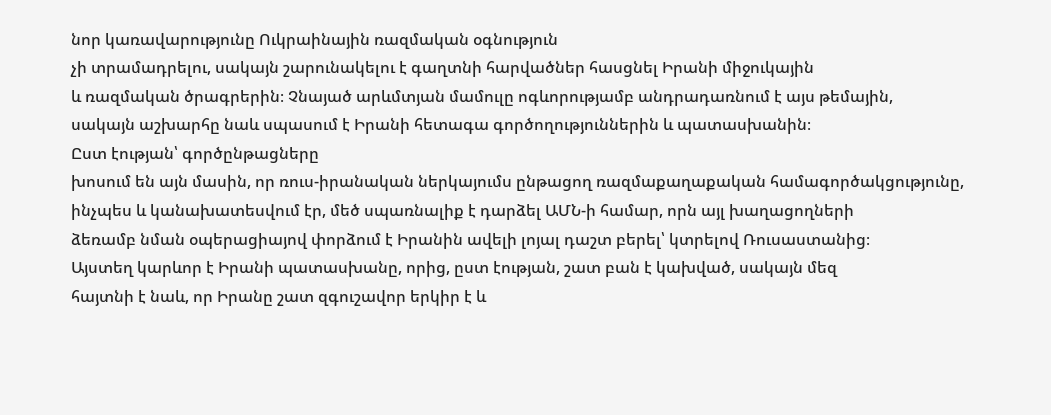նոր կառավարությունը Ուկրաինային ռազմական օգնություն
չի տրամադրելու, սակայն շարունակելու է գաղտնի հարվածներ հասցնել Իրանի միջուկային
և ռազմական ծրագրերին։ Չնայած արևմտյան մամուլը ոգևորությամբ անդրադառնում է այս թեմային,
սակայն աշխարհը նաև սպասում է Իրանի հետագա գործողություններին և պատասխանին։
Ըստ էության՝ գործընթացները
խոսում են այն մասին, որ ռուս-իրանական ներկայումս ընթացող ռազմաքաղաքական համագործակցությունը,
ինչպես և կանախատեսվում էր, մեծ սպառնալիք է դարձել ԱՄՆ-ի համար, որն այլ խաղացողների
ձեռամբ նման օպերացիայով փորձում է Իրանին ավելի լոյալ դաշտ բերել՝ կտրելով Ռուսաստանից։
Այստեղ կարևոր է Իրանի պատասխանը, որից, ըստ էության, շատ բան է կախված, սակայն մեզ
հայտնի է նաև, որ Իրանը շատ զգուշավոր երկիր է և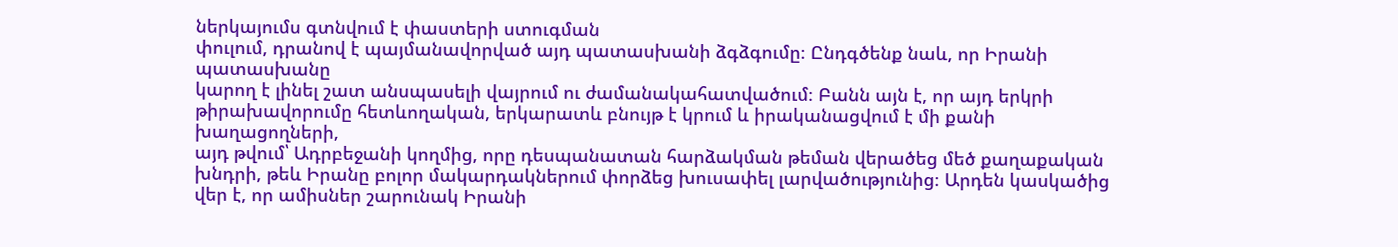ներկայումս գտնվում է փաստերի ստուգման
փուլում, դրանով է պայմանավորված այդ պատասխանի ձգձգումը։ Ընդգծենք նաև, որ Իրանի պատասխանը
կարող է լինել շատ անսպասելի վայրում ու ժամանակահատվածում։ Բանն այն է, որ այդ երկրի
թիրախավորումը հետևողական, երկարատև բնույթ է կրում և իրականացվում է մի քանի խաղացողների,
այդ թվում՝ Ադրբեջանի կողմից, որը դեսպանատան հարձակման թեման վերածեց մեծ քաղաքական
խնդրի, թեև Իրանը բոլոր մակարդակներում փորձեց խուսափել լարվածությունից։ Արդեն կասկածից
վեր է, որ ամիսներ շարունակ Իրանի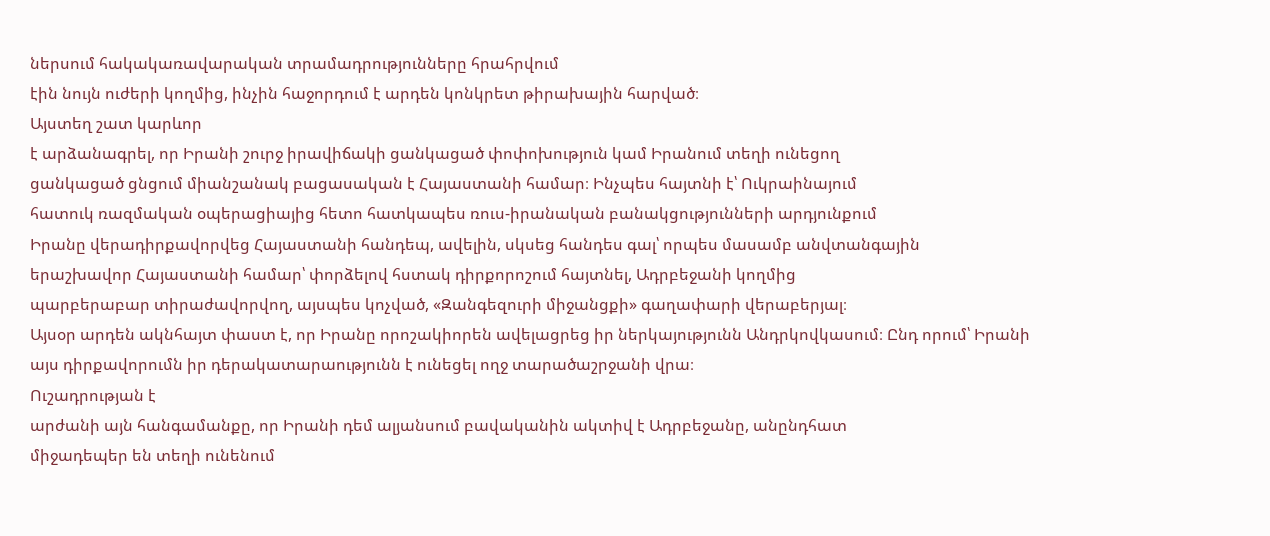ներսում հակակառավարական տրամադրությունները հրահրվում
էին նույն ուժերի կողմից, ինչին հաջորդում է արդեն կոնկրետ թիրախային հարված։
Այստեղ շատ կարևոր
է արձանագրել, որ Իրանի շուրջ իրավիճակի ցանկացած փոփոխություն կամ Իրանում տեղի ունեցող
ցանկացած ցնցում միանշանակ բացասական է Հայաստանի համար։ Ինչպես հայտնի է՝ Ուկրաինայում
հատուկ ռազմական օպերացիայից հետո հատկապես ռուս-իրանական բանակցությունների արդյունքում
Իրանը վերադիրքավորվեց Հայաստանի հանդեպ, ավելին, սկսեց հանդես գալ՝ որպես մասամբ անվտանգային
երաշխավոր Հայաստանի համար՝ փորձելով հստակ դիրքորոշում հայտնել, Ադրբեջանի կողմից
պարբերաբար տիրաժավորվող, այսպես կոչված, «Զանգեզուրի միջանցքի» գաղափարի վերաբերյալ։
Այսօր արդեն ակնհայտ փաստ է, որ Իրանը որոշակիորեն ավելացրեց իր ներկայությունն Անդրկովկասում։ Ընդ որում՝ Իրանի
այս դիրքավորումն իր դերակատարաությունն է ունեցել ողջ տարածաշրջանի վրա։
Ուշադրության է
արժանի այն հանգամանքը, որ Իրանի դեմ ալյանսում բավականին ակտիվ է Ադրբեջանը, անընդհատ
միջադեպեր են տեղի ունենում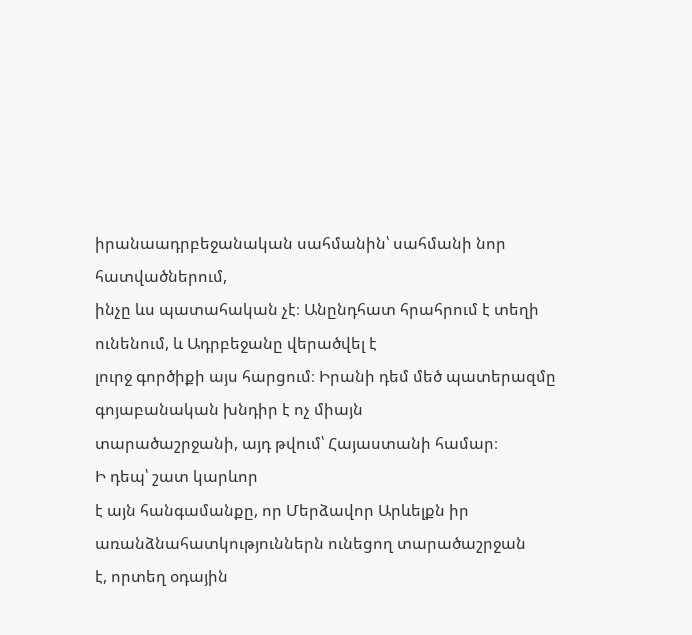իրանաադրբեջանական սահմանին՝ սահմանի նոր հատվածներում,
ինչը ևս պատահական չէ։ Անընդհատ հրահրում է տեղի ունենում, և Ադրբեջանը վերածվել է
լուրջ գործիքի այս հարցում։ Իրանի դեմ մեծ պատերազմը գոյաբանական խնդիր է ոչ միայն
տարածաշրջանի, այդ թվում՝ Հայաստանի համար։
Ի դեպ՝ շատ կարևոր
է այն հանգամանքը, որ Մերձավոր Արևելքն իր առանձնահատկություններն ունեցող տարածաշրջան
է, որտեղ օդային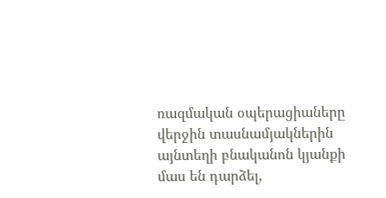ռազմական օպերացիաները վերջին տասնամյակներին այնտեղի բնականոն կյանքի
մաս են դարձել,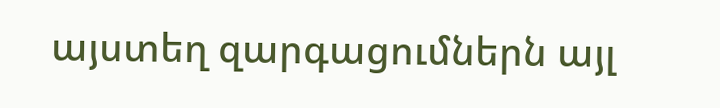այստեղ զարգացումներն այլ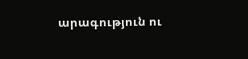արագություն ու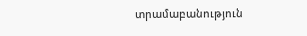տրամաբանություն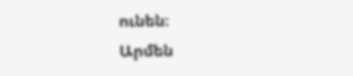ունեն։
Արմեն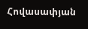Հովասափյան